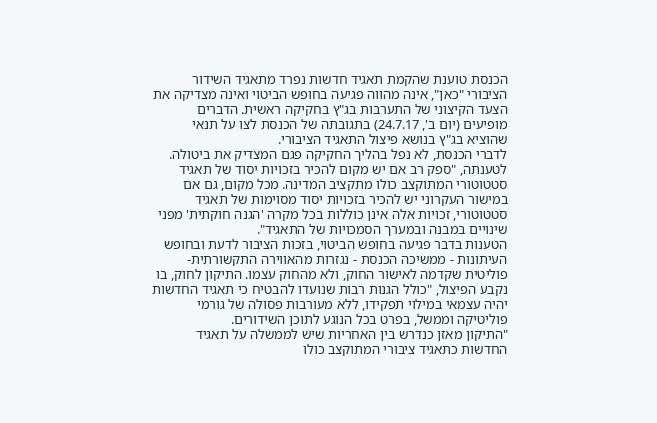הכנסת טוענת שהקמת תאגיד חדשות נפרד מתאגיד השידור הציבורי "כאן", אינה מהווה פגיעה בחופש הביטוי ואינה מצדיקה את הצעד הקיצוני של התערבות בג"ץ בחקיקה ראשית. הדברים מופיעים (יום ב', 24.7.17) בתגובתה של הכנסת לצו על תנאי שהוציא בג"ץ בנושא פיצול התאגיד הציבורי.
לדברי הכנסת, לא נפל בהליך החקיקה פגם המצדיק את ביטולה. לטענתה, "ספק רב אם יש מקום להכיר בזכויות יסוד של תאגיד סטטוטורי המתוקצב כולו מתקציב המדינה. מכל מקום, גם אם במישור העקרוני יש להכיר בזכויות יסוד מסוימות של תאגיד
סטטוטורי, זכויות אלה אינן כוללות בכל מקרה 'הגנה חוקתית' מפני שינויים במבנה ובמערך הסמכויות של התאגיד".
הטענות בדבר פגיעה בחופש הביטוי, בזכות הציבור לדעת ובחופש העיתונות - ממשיכה הכנסת - נגזרות מהאווירה התקשורתית-פוליטית שקדמה לאישור החוק, ולא מהחוק עצמו. התיקון לחוק, בו נקבע הפיצול, "כולל הגנות רבות שנועדו להבטיח כי תאגיד החדשות יהיה עצמאי במילוי תפקידו, ללא מעורבות פסולה של גורמי פוליטיקה וממשל, בפרט בכל הנוגע לתוכן השידורים.
"התיקון מאזן כנדרש בין האחריות שיש לממשלה על תאגיד החדשות כתאגיד ציבורי המתוקצב כולו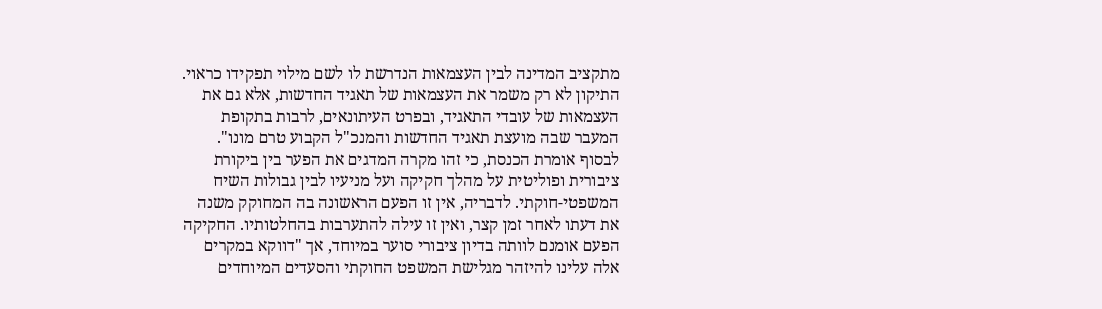מתקציב המדינה לבין העצמאות הנדרשת לו לשם מילוי תפקידו כראוי. התיקון לא רק משמר את העצמאות של תאגיד החדשות, אלא גם את העצמאות של עובדי התאגיד, ובפרט העיתונאים, לרבות בתקופת המעבר שבה מועצת תאגיד החדשות והמנכ"ל הקבוע טרם מונו".
לבסוף אומרת הכנסת, כי זהו מקרה המדגים את הפער בין ביקורת ציבורית ופוליטית על מהלך חקיקה ועל מניעיו לבין גבולות השיח המשפטי-חוקתי. לדבריה, אין זו הפעם הראשונה בה המחוקק משנה את דעתו לאחר זמן קצר, ואין זו עילה להתערבות בהחלטותיו. החקיקה הפעם אומנם לוותה בדיון ציבורי סוער במיוחד, אך "דווקא במקרים אלה עלינו להיזהר מגלישת המשפט החוקתי והסעדים המיוחדים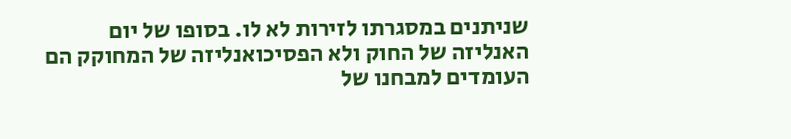שניתנים במסגרתו לזירות לא לו. בסופו של יום האנליזה של החוק ולא הפסיכואנליזה של המחוקק הם העומדים למבחנו של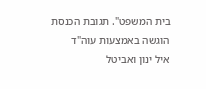בית המשפט". תגובת הכנסת הוגשה באמצעות עוה"ד
איל ינון ואביטל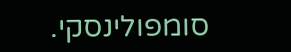סומפולינסקי.